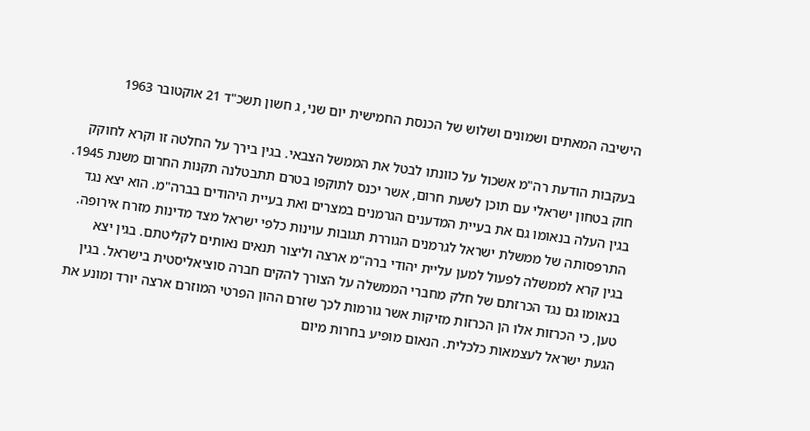הישיבה המאתים ושמונים ושלוש של הכנסת החמישית יום שני, ג חשון תשכ"ד 21 אוקטובר 1963

בעקבות הודעת רה"מ אשכול על כוונתו לבטל את הממשל הצבאי. בגין בירך על החלטה זו וקרא לחוקק חוק בטחון ישראלי עם תוכן לשעת חרום, אשר יכנס לתוקפו בטרם תתבטלנה תקנות החרום משנת 1945. בגין העלה בנאומו גם את בעיית המדענים הגרמנים במצרים ואת בעיית היהודים בברה"מ. הוא יצא נגד התרפסותה של ממשלת ישראל לגרמנים הגוררת תגובות עוינות כלפי ישראל מצד מדינות מזרח אירופה. בגין קרא לממשלה לפעול למען עליית יהודי ברה"מ ארצה וליצור תנאים נאותים לקליטתם. בגין יצא בנאומו גם נגד הכרזתם של חלק מחברי הממשלה על הצורך להקים חברה סוציאליסטית בישראל. בגין טען, כי הכרזות אלו הן הכרזות מזיקות אשר גורמות לכך שזרם ההון הפרטי המוזרם ארצה יורד ומונע את הגעת ישראל לעצמאות כלכלית. הנאום מופיע בחרות מיום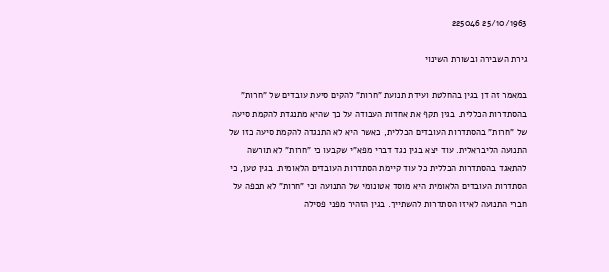25/10/1963 225046

גירת השבירה ובשורת השינוי

במאמר זה דן בגין בהחלטת ועידת תנועת "חרות" להקים סיעת עובדים של "חרות" בהסתדרות הכללית. בגין תקף את אחדות העבודה על כך שהיא מתנגדת להקמת סיעה של "חרות" בהסתדרות העובדים הכללית, כאשר היא לא התנגדה להקמת סיעה כזו של התנועה הליבראלית. עוד יצא בגין נגד דברי מפא"י שקבעו כי "חרות" לא תורשה להתאגד בהסתדרות הכללית כל עוד קיימת הסתדרות העובדים הלאומית. בגין טען, כי הסתדרות העובדים הלאומית היא מוסד אטונומי של התנועה וכי "חרות" לא תכפה על חברי התנועה לאיזו הסתדרות להשתייך. בגין הזהיר מפני פסילה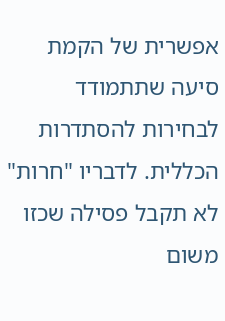אפשרית של הקמת סיעה שתתמודד לבחירות להסתדרות הכללית. לדבריו "חרות" לא תקבל פסילה שכזו משום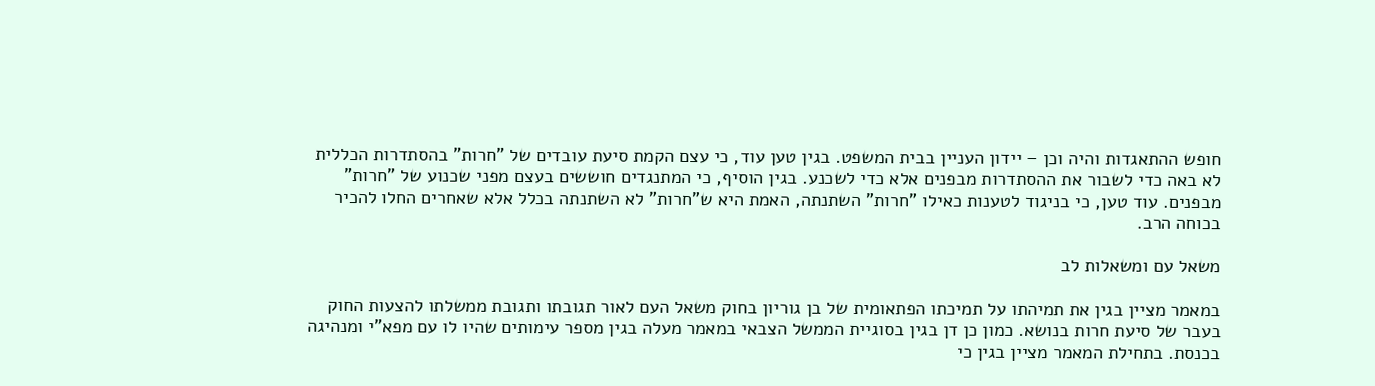חופש ההתאגדות והיה וכן – יידון העניין בבית המשפט. בגין טען עוד, כי עצם הקמת סיעת עובדים של "חרות" בהסתדרות הכללית לא באה כדי לשבור את ההסתדרות מבפנים אלא כדי לשכנע. בגין הוסיף, כי המתנגדים חוששים בעצם מפני שכנוע של "חרות" מבפנים. עוד טען, כי בניגוד לטענות כאילו "חרות" השתנתה, האמת היא ש"חרות" לא השתנתה בכלל אלא שאחרים החלו להכיר בכוחה הרב.

משאל עם ומשאלות לב

במאמר מציין בגין את תמיהתו על תמיכתו הפתאומית של בן גוריון בחוק משאל העם לאור תגובתו ותגובת ממשלתו להצעות החוק בעבר של סיעת חרות בנושא. כמון כן דן בגין בסוגיית הממשל הצבאי במאמר מעלה בגין מספר עימותים שהיו לו עם מפא"י ומנהיגה בכנסת. בתחילת המאמר מציין בגין כי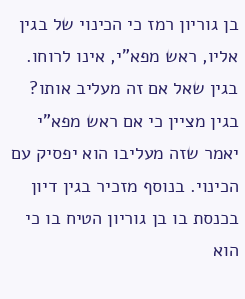בן גוריון רמז כי הכינוי של בגין אליו, ראש מפא"י, אינו לרוחו. בגין שאל אם זה מעליב אותו? בגין מציין כי אם ראש מפא"י יאמר שזה מעליבו הוא יפסיק עם הכינוי. בנוסף מזכיר בגין דיון בכנסת בו בן גוריון הטיח בו כי הוא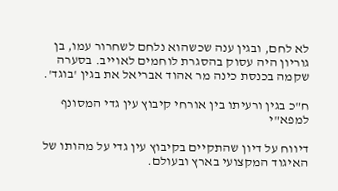לא לחם, ובגין ענה שכשהוא נלחם לשחרור עמו, בן גוריון היה עסוק בהסגרת לוחמים לאוייב. בסערה שקמה בכנסת כינה מר אהוד אבריאל את בגין 'בוגד'.

ח"כ בגין ורעיתו בין אורחי קיבוץ עין גדי המסונף למפא"י

דיווח על דיון שהתקיים בקיבוץ עין גדי על מהותו של האיגוד המקצועי בארץ ובעולם.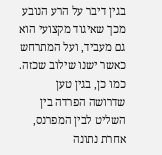בגין דיבר על הרע הנובע מכך שאיגוד מקצועי הוא גם מעביד, ועל המתרחש כאשר ישנו שילוב שכזה. כמו כן, בגין טען שדרושה הפרדה בין השליט לבין המפרנס, אחרת נתונה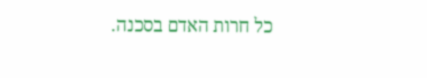כל חרות האדם בסכנה.